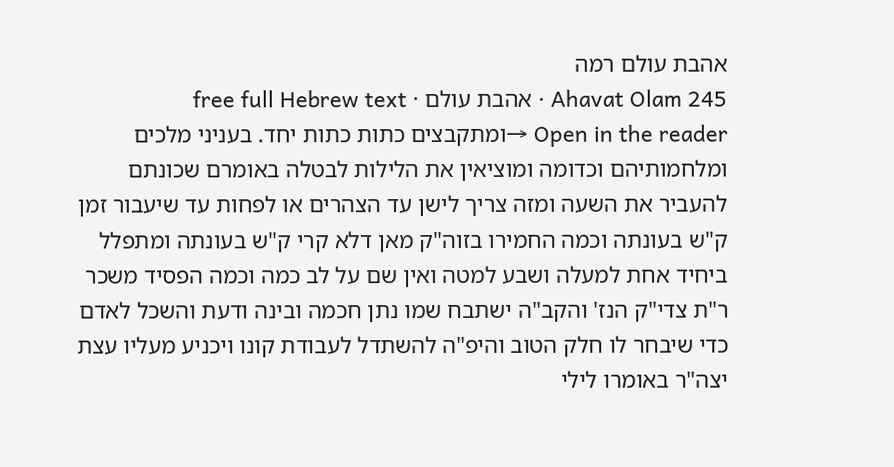אהבת עולם רמה
Ahavat Olam 245 · אהבת עולם · free full Hebrew text
Open in the reader →ומתקבצים כתות כתות יחד. בעניני מלכים ומלחמותיהם וכדומה ומוציאין את הלילות לבטלה באומרם שכונתם להעביר את השעה ומזה צריך לישן עד הצהרים או לפחות עד שיעבור זמן ק"ש בעונתה וכמה החמירו בזוה"ק מאן דלא קרי ק"ש בעונתה ומתפלל ביחיד אחת למעלה ושבע למטה ואין שם על לב כמה וכמה הפסיד משכר ר"ת צדי"ק הנז' והקב"ה ישתבח שמו נתן חכמה ובינה ודעת והשכל לאדם כדי שיבחר לו חלק הטוב והיפ"ה להשתדל לעבודת קונו ויכניע מעליו עצת יצה"ר באומרו לילי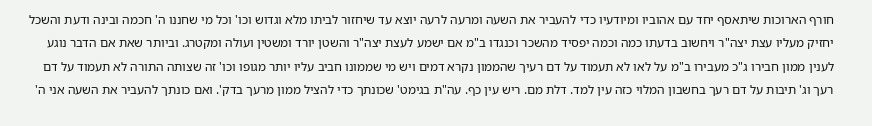חורף הארוכות שיתאסף יחד עם אהוביו ומיודעיו כדי להעביר את השעה ומרעה לרעה יוצא עד שיחזור לביתו מלא וגדוש וכו' וכל מי שחננו ה' חכמה ובינה ודעת והשכל יחזיק מעליו עצת יצה"ר ויחשוב בדעתו כמה וכמה יפסיד מהשכר וכנגדו ב"מ אם ישמע לעצת יצה"ר והשטן יורד ומשטין ועולה ומקטרג. וביותר שאת אם הדבר נוגע לענין ממון חבירו ג"כ מעבירו ב"מ על לאו לא תעמוד על דם רעיך שהממון נקרא דמים ויש מי שממונו חביב עליו יותר מגופו וכו' זה שצותה התורה לא תעמוד על דם רעך וג' תיבות על דם רעך בחשבון המלוי כזה עין למד. דלת מם. ריש עין כף. עה"ת בגימט' שכונתך כדי להציל ממון מרעך בדק'. ואם כונתך להעביר את השעה אני ה'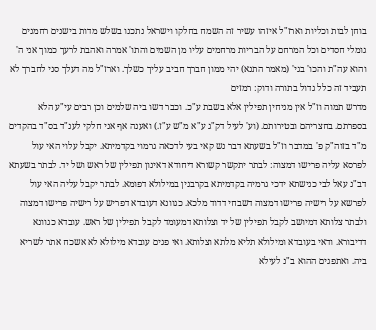בוחן לבות וכליות וארז"ל איזהו עשיר זה השמח בחלקו וישראל נתכנו בשלש מדות בישנים רחמנים גומלי חסדים וכל המרחם על הבריות מרחמים עליו מן השמים והתו' אמרה ואהבת לרעך כמוך אני ה' והוא עה"ת והכו' בגי' (מאמר התנא) יהי ממון חברך חביב עליך כשלך. וארז"ל מה דעלך סני לחברך לא תעביד זה כלל גדול בתורה ודוק: רמזים
מדרש תמוה וז"ל אין מניחין תפילין אלא בשבת ע"כ. וכבר דשו ביה שלמים וכן רבים עי"ע הלא בספרתם. בחצריהם ובטירותם. (וע' לעיל דק"ג ע"א מ"ש ע"ז.) ואענה אף אני חלקי לענ"ד בס"ד בהקדים מ"ד בזוה"ק פ' במדבר וז"ל בשעתא דבר נש קאי בעי לדכאה גרמוי בקדמיתא. יקבל עלוי האי עול לפרסא עליה פרישו דמצוה: לבתר יתקשר קשורא דיחודא דאינון תפילין של ראש ושל יד. לבתר בשעתא דב"נ עאל לבי כנישתא ידכי גרמיה בקדמיתא בקרבנין במילולא דפומא. לבתר יקבל עליה האי עול לפרשא על רישיה פרישו דמצוה דשבחי דדוד מלכא. כגוונא דעובדא דפריש על רישיה פרישו דמצוה ולבתר צלותא דמיושב לקבל תפילין של יד וצלותא דמעומד לקבל תפילין של ראש. עובדא כגוונא דדיבורא. ודאי בעובדא ומילולא תליא מלתא וצלותא. ואי פגים עובדא מילולא לא אשכח אתר לשריא ביה. ואתפגים ההוא ב"נ לעילא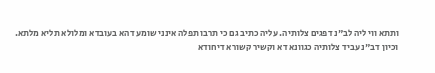ותתא ווי ליה לב"נ דפגים צלותיה. עליה כתיב גם כי תרבו תפלה אינני שומע דהא בעובדא ומלולא תליא מלתא. וכיון דב"נ עביד צלותיה כגוונא דא וקשיר קשורא דיחודא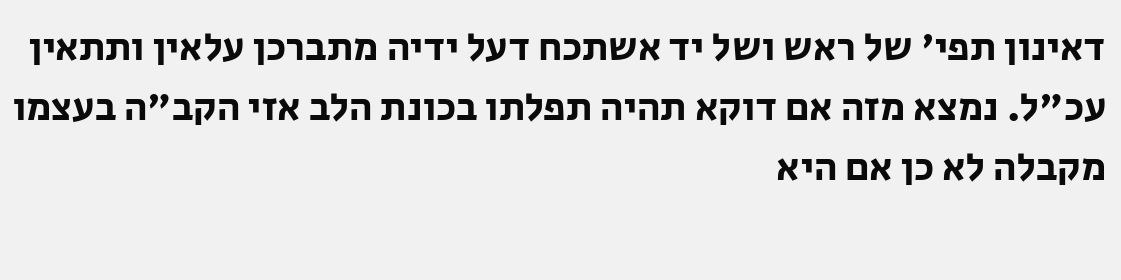דאינון תפי' של ראש ושל יד אשתכח דעל ידיה מתברכן עלאין ותתאין עכ"ל. נמצא מזה אם דוקא תהיה תפלתו בכונת הלב אזי הקב"ה בעצמו מקבלה לא כן אם היא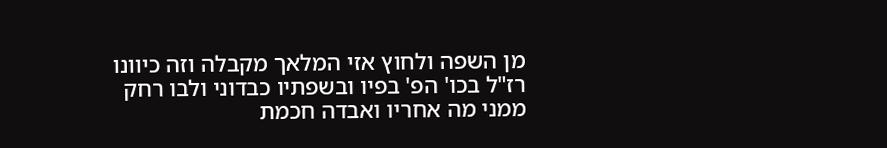מן השפה ולחוץ אזי המלאך מקבלה וזה כיוונו רז"ל בכו' הפ' בפיו ובשפתיו כבדוני ולבו רחק ממני מה אחריו ואבדה חכמת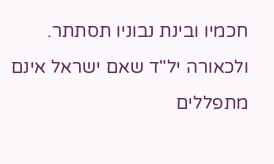חכמיו ובינת נבוניו תסתתר. ולכאורה יל"ד שאם ישראל אינם מתפללים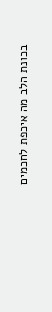בכונת הלב מה איכפת לחכמים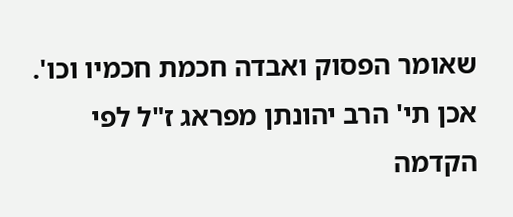שאומר הפסוק ואבדה חכמת חכמיו וכו'. אכן תי' הרב יהונתן מפראג ז"ל לפי הקדמה